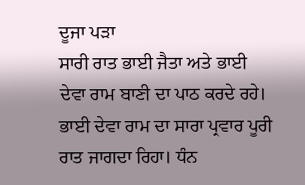ਦੂਜਾ ਪੜਾ
ਸਾਰੀ ਰਾਤ ਭਾਈ ਜੈਤਾ ਅਤੇ ਭਾਈ ਦੇਵਾ ਰਾਮ ਬਾਣੀ ਦਾ ਪਾਠ ਕਰਦੇ ਰਹੇ। ਭਾਈ ਦੇਵਾ ਰਾਮ ਦਾ ਸਾਰਾ ਪ੍ਰਵਾਰ ਪੂਰੀ ਰਾਤ ਜਾਗਦਾ ਰਿਹਾ। ਧੰਨ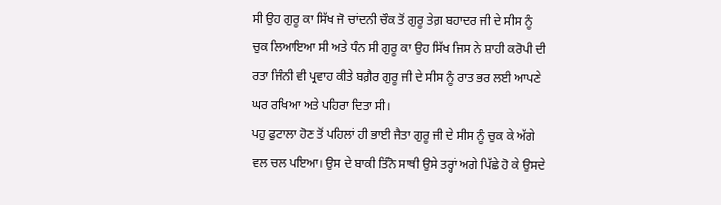ਸੀ ਉਹ ਗੁਰੂ ਕਾ ਸਿੱਖ ਜੋ ਚਾਂਦਨੀ ਚੌਕ ਤੋਂ ਗੁਰੂ ਤੇਗ਼ ਬਹਾਦਰ ਜੀ ਦੇ ਸੀਸ ਨੂੰ ਚੁਕ ਲਿਆਇਆ ਸੀ ਅਤੇ ਧੰਨ ਸੀ ਗੁਰੂ ਕਾ ਉਹ ਸਿੱਖ ਜਿਸ ਨੇ ਸ਼ਾਹੀ ਕਰੋਪੀ ਦੀ ਰਤਾ ਜਿੰਨੀ ਵੀ ਪ੍ਰਵਾਹ ਕੀਤੇ ਬਗ਼ੈਰ ਗੁਰੂ ਜੀ ਦੇ ਸੀਸ ਨੂੰ ਰਾਤ ਭਰ ਲਈ ਆਪਣੇ ਘਰ ਰਖਿਆ ਅਤੇ ਪਹਿਰਾ ਦਿਤਾ ਸੀ।
ਪਹੁ ਫੁਟਾਲਾ ਹੋਣ ਤੋਂ ਪਹਿਲਾਂ ਹੀ ਭਾਈ ਜੈਤਾ ਗੁਰੂ ਜੀ ਦੇ ਸੀਸ ਨੂੰ ਚੁਕ ਕੇ ਅੱਗੇ ਵਲ ਚਲ ਪਇਆ। ਉਸ ਦੇ ਬਾਕੀ ਤਿੰਨੋ ਸਾਥੀ ਉਸੇ ਤਰ੍ਹਾਂ ਅਗੇ ਪਿੱਛੇ ਹੋ ਕੇ ਉਸਦੇ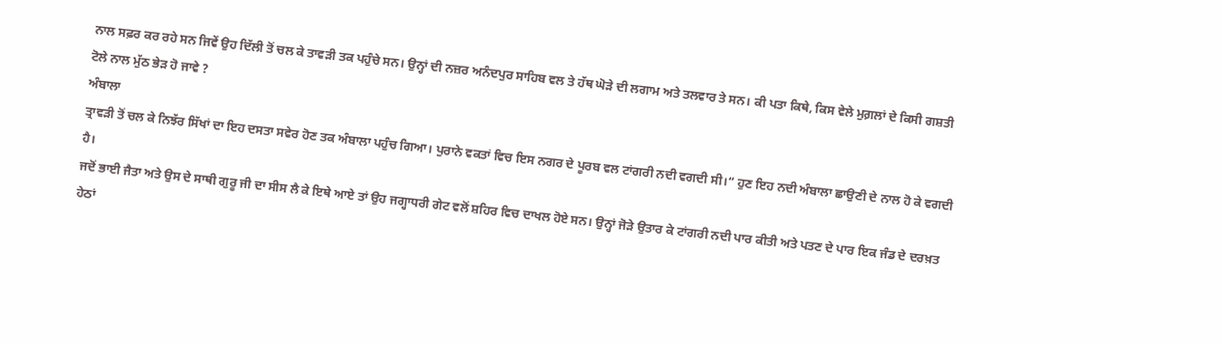ਨਾਲ ਸਫ਼ਰ ਕਰ ਰਹੇ ਸਨ ਜਿਵੇਂ ਉਹ ਦਿੱਲੀ ਤੋਂ ਚਲ ਕੇ ਤਾਵੜੀ ਤਕ ਪਹੁੰਚੇ ਸਨ। ਉਨ੍ਹਾਂ ਦੀ ਨਜ਼ਰ ਅਨੰਦਪੁਰ ਸਾਹਿਬ ਵਲ ਤੇ ਹੱਥ ਘੋੜੇ ਦੀ ਲਗਾਮ ਅਤੇ ਤਲਵਾਰ ਤੇ ਸਨ। ਕੀ ਪਤਾ ਕਿਥੇ, ਕਿਸ ਵੇਲੇ ਮੁਗ਼ਲਾਂ ਦੇ ਕਿਸੀ ਗਸ਼ਤੀ ਟੋਲੇ ਨਾਲ ਮੁੱਠ ਭੇੜ ਹੋ ਜਾਵੇ ?
ਅੰਬਾਲਾ
ਤ੍ਰਾਵੜੀ ਤੋਂ ਚਲ ਕੇ ਨਿਝੱਰ ਸਿੱਖਾਂ ਦਾ ਇਹ ਦਸਤਾ ਸਵੇਰ ਹੋਣ ਤਕ ਅੰਬਾਲਾ ਪਹੁੰਚ ਗਿਆ। ਪੁਰਾਨੇ ਵਕਤਾਂ ਵਿਚ ਇਸ ਨਗਰ ਦੇ ਪੂਰਬ ਵਲ ਟਾਂਗਰੀ ਨਦੀ ਵਗਦੀ ਸੀ।“ ਹੁਣ ਇਹ ਨਦੀ ਅੰਬਾਲਾ ਛਾਉਣੀ ਦੇ ਨਾਲ ਹੋ ਕੇ ਵਗਦੀ ਹੈ।
ਜਦੋਂ ਭਾਈ ਜੈਤਾ ਅਤੇ ਉਸ ਦੇ ਸਾਥੀ ਗੁਰੂ ਜੀ ਦਾ ਸੀਸ ਲੈ ਕੇ ਇਥੇ ਆਏ ਤਾਂ ਉਹ ਜਗ੍ਹਾਧਰੀ ਗੇਟ ਵਲੋਂ ਸ਼ਹਿਰ ਵਿਚ ਦਾਖਲ ਹੋਏ ਸਨ। ਉਨ੍ਹਾਂ ਜੋੜੇ ਉਤਾਰ ਕੇ ਟਾਂਗਰੀ ਨਦੀ ਪਾਰ ਕੀਤੀ ਅਤੇ ਪਤਣ ਦੇ ਪਾਰ ਇਕ ਜੰਡ ਦੇ ਦਰਖ਼ਤ ਹੇਠਾਂ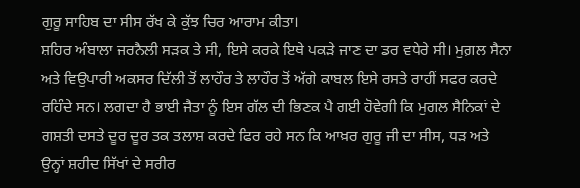ਗੁਰੂ ਸਾਹਿਬ ਦਾ ਸੀਸ ਰੱਖ ਕੇ ਕੁੱਝ ਚਿਰ ਆਰਾਮ ਕੀਤਾ।
ਸ਼ਹਿਰ ਅੰਬਾਲਾ ਜਰਨੈਲੀ ਸੜਕ ਤੇ ਸੀ, ਇਸੇ ਕਰਕੇ ਇਥੇ ਪਕੜੇ ਜਾਣ ਦਾ ਡਰ ਵਧੇਰੇ ਸੀ। ਮੁਗ਼ਲ ਸੈਨਾ ਅਤੇ ਵਿਉਪਾਰੀ ਅਕਸਰ ਦਿੱਲੀ ਤੋਂ ਲਾਹੌਰ ਤੇ ਲਾਹੌਰ ਤੋਂ ਅੱਗੇ ਕਾਬਲ ਇਸੇ ਰਸਤੇ ਰਾਹੀਂ ਸਫਰ ਕਰਦੇ ਰਹਿੰਦੇ ਸਨ। ਲਗਦਾ ਹੈ ਭਾਈ ਜੈਤਾ ਨੂੰ ਇਸ ਗੱਲ ਦੀ ਭਿਣਕ ਪੈ ਗਈ ਹੋਵੇਗੀ ਕਿ ਮੁਗਲ ਸੈਨਿਕਾਂ ਦੇ ਗਸ਼ਤੀ ਦਸਤੇ ਦੂਰ ਦੂਰ ਤਕ ਤਲਾਸ਼ ਕਰਦੇ ਫਿਰ ਰਹੇ ਸਨ ਕਿ ਆਖ਼ਰ ਗੁਰੂ ਜੀ ਦਾ ਸੀਸ, ਧੜ ਅਤੇ ਉਨ੍ਹਾਂ ਸ਼ਹੀਦ ਸਿੱਖਾਂ ਦੇ ਸਰੀਰ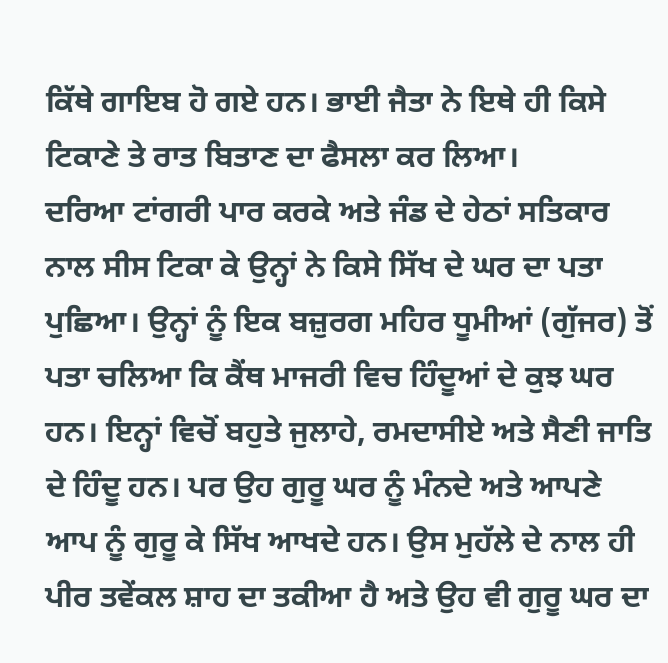ਕਿੱਥੇ ਗਾਇਬ ਹੋ ਗਏ ਹਨ। ਭਾਈ ਜੈਤਾ ਨੇ ਇਥੇ ਹੀ ਕਿਸੇ ਟਿਕਾਣੇ ਤੇ ਰਾਤ ਬਿਤਾਣ ਦਾ ਫੈਸਲਾ ਕਰ ਲਿਆ।
ਦਰਿਆ ਟਾਂਗਰੀ ਪਾਰ ਕਰਕੇ ਅਤੇ ਜੰਡ ਦੇ ਹੇਠਾਂ ਸਤਿਕਾਰ ਨਾਲ ਸੀਸ ਟਿਕਾ ਕੇ ਉਨ੍ਹਾਂ ਨੇ ਕਿਸੇ ਸਿੱਖ ਦੇ ਘਰ ਦਾ ਪਤਾ ਪੁਛਿਆ। ਉਨ੍ਹਾਂ ਨੂੰ ਇਕ ਬਜ਼ੁਰਗ ਮਹਿਰ ਧੂਮੀਆਂ (ਗੁੱਜਰ) ਤੋਂ ਪਤਾ ਚਲਿਆ ਕਿ ਕੈਂਥ ਮਾਜਰੀ ਵਿਚ ਹਿੰਦੂਆਂ ਦੇ ਕੁਝ ਘਰ ਹਨ। ਇਨ੍ਹਾਂ ਵਿਚੋਂ ਬਹੁਤੇ ਜੁਲਾਹੇ, ਰਮਦਾਸੀਏ ਅਤੇ ਸੈਣੀ ਜਾਤਿ ਦੇ ਹਿੰਦੂ ਹਨ। ਪਰ ਉਹ ਗੁਰੂ ਘਰ ਨੂੰ ਮੰਨਦੇ ਅਤੇ ਆਪਣੇ ਆਪ ਨੂੰ ਗੁਰੂ ਕੇ ਸਿੱਖ ਆਖਦੇ ਹਨ। ਉਸ ਮੁਹੱਲੇ ਦੇ ਨਾਲ ਹੀ ਪੀਰ ਤਵੇਂਕਲ ਸ਼ਾਹ ਦਾ ਤਕੀਆ ਹੈ ਅਤੇ ਉਹ ਵੀ ਗੁਰੂ ਘਰ ਦਾ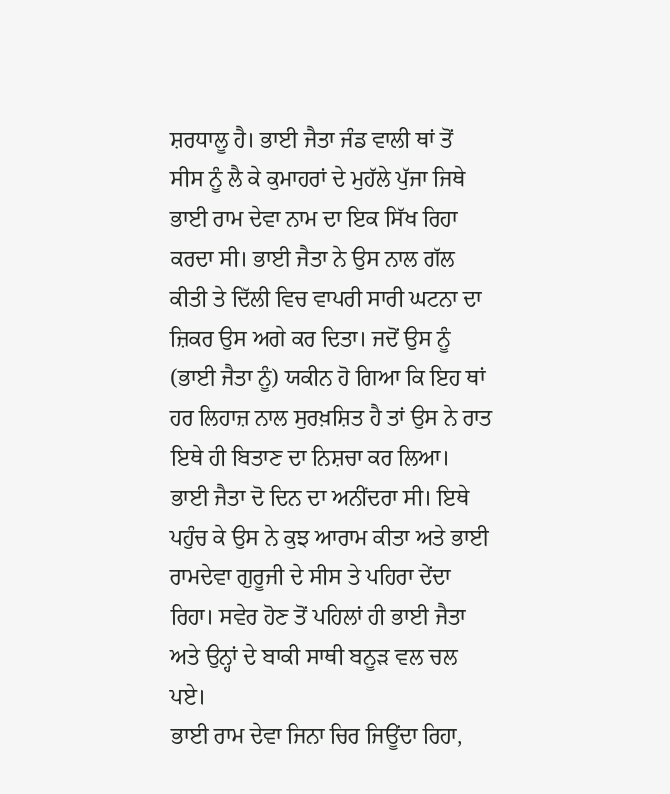ਸ਼ਰਧਾਲੂ ਹੈ। ਭਾਈ ਜੈਤਾ ਜੰਡ ਵਾਲੀ ਥਾਂ ਤੋਂ ਸੀਸ ਨੂੰ ਲੈ ਕੇ ਕੁਮਾਹਰਾਂ ਦੇ ਮੁਹੱਲੇ ਪੁੱਜਾ ਜਿਥੇ ਭਾਈ ਰਾਮ ਦੇਵਾ ਨਾਮ ਦਾ ਇਕ ਸਿੱਖ ਰਿਹਾ ਕਰਦਾ ਸੀ। ਭਾਈ ਜੈਤਾ ਨੇ ਉਸ ਨਾਲ ਗੱਲ ਕੀਤੀ ਤੇ ਦਿੱਲੀ ਵਿਚ ਵਾਪਰੀ ਸਾਰੀ ਘਟਨਾ ਦਾ ਜ਼ਿਕਰ ਉਸ ਅਗੇ ਕਰ ਦਿਤਾ। ਜਦੋਂ ਉਸ ਨੂੰ (ਭਾਈ ਜੈਤਾ ਨੂੰ) ਯਕੀਨ ਹੋ ਗਿਆ ਕਿ ਇਹ ਥਾਂ ਹਰ ਲਿਹਾਜ਼ ਨਾਲ ਸੁਰਖ਼ਸ਼ਿਤ ਹੈ ਤਾਂ ਉਸ ਨੇ ਰਾਤ ਇਥੇ ਹੀ ਬਿਤਾਣ ਦਾ ਨਿਸ਼ਚਾ ਕਰ ਲਿਆ। ਭਾਈ ਜੈਤਾ ਦੋ ਦਿਨ ਦਾ ਅਨੀਂਦਰਾ ਸੀ। ਇਥੇ ਪਹੁੰਚ ਕੇ ਉਸ ਨੇ ਕੁਝ ਆਰਾਮ ਕੀਤਾ ਅਤੇ ਭਾਈ ਰਾਮਦੇਵਾ ਗੁਰੂਜੀ ਦੇ ਸੀਸ ਤੇ ਪਹਿਰਾ ਦੇਂਦਾ ਰਿਹਾ। ਸਵੇਰ ਹੋਣ ਤੋਂ ਪਹਿਲਾਂ ਹੀ ਭਾਈ ਜੈਤਾ ਅਤੇ ਉਨ੍ਹਾਂ ਦੇ ਬਾਕੀ ਸਾਥੀ ਬਨੂੜ ਵਲ ਚਲ ਪਏ।
ਭਾਈ ਰਾਮ ਦੇਵਾ ਜਿਨਾ ਚਿਰ ਜਿਊਂਦਾ ਰਿਹਾ,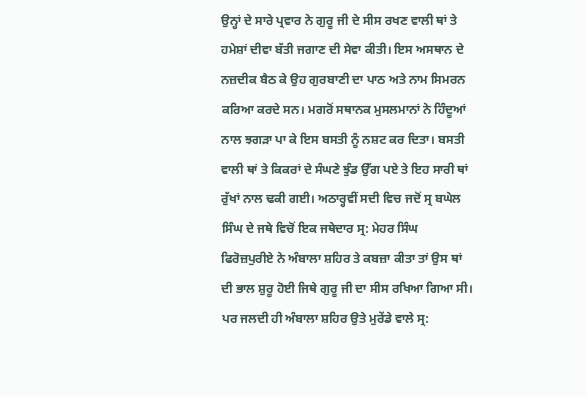ਉਨ੍ਹਾਂ ਦੇ ਸਾਰੇ ਪ੍ਰਵਾਰ ਨੇ ਗੁਰੂ ਜੀ ਦੇ ਸੀਸ ਰਖਣ ਵਾਲੀ ਥਾਂ ਤੇ ਹਮੇਸ਼ਾਂ ਦੀਵਾ ਬੱਤੀ ਜਗਾਣ ਦੀ ਸੇਵਾ ਕੀਤੀ। ਇਸ ਅਸਥਾਨ ਦੇ ਨਜ਼ਦੀਕ ਬੈਠ ਕੇ ਉਹ ਗੁਰਬਾਣੀ ਦਾ ਪਾਠ ਅਤੇ ਨਾਮ ਸਿਮਰਨ ਕਰਿਆ ਕਰਦੇ ਸਨ। ਮਗਰੋਂ ਸਥਾਨਕ ਮੁਸਲਮਾਨਾਂ ਨੇ ਹਿੰਦੂਆਂ ਨਾਲ ਝਗੜਾ ਪਾ ਕੇ ਇਸ ਬਸਤੀ ਨੂੰ ਨਸ਼ਟ ਕਰ ਦਿਤਾ। ਬਸਤੀ ਵਾਲੀ ਥਾਂ ਤੇ ਕਿਕਰਾਂ ਦੇ ਸੰਘਣੇ ਝੁੰਡ ਉੱਗ ਪਏ ਤੇ ਇਹ ਸਾਰੀ ਥਾਂ ਰੁੱਖਾਂ ਨਾਲ ਢਕੀ ਗਈ। ਅਠਾਰ੍ਹਵੀਂ ਸਦੀ ਵਿਚ ਜਦੋਂ ਸ੍ਰ ਬਘੇਲ ਸਿੰਘ ਦੇ ਜਥੇ ਵਿਚੋਂ ਇਕ ਜਥੇਦਾਰ ਸ੍ਰ: ਮੇਹਰ ਸਿੰਘ ਫਿਰੋਜ਼ਪੁਰੀਏ ਨੇ ਅੰਬਾਲਾ ਸ਼ਹਿਰ ਤੇ ਕਬਜ਼ਾ ਕੀਤਾ ਤਾਂ ਉਸ ਥਾਂ ਦੀ ਭਾਲ ਸ਼ੁਰੂ ਹੋਈ ਜਿਥੇ ਗੁਰੂ ਜੀ ਦਾ ਸੀਸ ਰਖਿਆ ਗਿਆ ਸੀ। ਪਰ ਜਲਦੀ ਹੀ ਅੰਬਾਲਾ ਸ਼ਹਿਰ ਉਤੇ ਮੁਰੇਂਡੇ ਵਾਲੇ ਸ੍ਰ: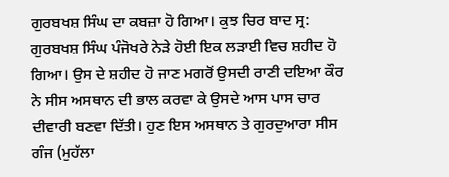ਗੁਰਬਖਸ਼ ਸਿੰਘ ਦਾ ਕਬਜ਼ਾ ਹੋ ਗਿਆ। ਕੁਝ ਚਿਰ ਬਾਦ ਸ੍ਰ: ਗੁਰਬਖਸ਼ ਸਿੰਘ ਪੰਜੋਖਰੇ ਨੇੜੇ ਹੋਈ ਇਕ ਲੜਾਈ ਵਿਚ ਸ਼ਹੀਦ ਹੋ ਗਿਆ। ਉਸ ਦੇ ਸ਼ਹੀਦ ਹੋ ਜਾਣ ਮਗਰੋਂ ਉਸਦੀ ਰਾਣੀ ਦਇਆ ਕੌਰ ਨੇ ਸੀਸ ਅਸਥਾਨ ਦੀ ਭਾਲ ਕਰਵਾ ਕੇ ਉਸਦੇ ਆਸ ਪਾਸ ਚਾਰ ਦੀਵਾਰੀ ਬਣਵਾ ਦਿੱਤੀ। ਹੁਣ ਇਸ ਅਸਥਾਨ ਤੇ ਗੁਰਦੁਆਰਾ ਸੀਸ ਗੰਜ (ਮੁਹੱਲਾ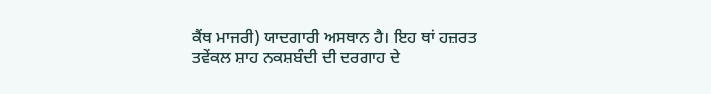ਕੈਂਥ ਮਾਜਰੀ) ਯਾਦਗਾਰੀ ਅਸਥਾਨ ਹੈ। ਇਹ ਥਾਂ ਹਜ਼ਰਤ ਤਵੇਂਕਲ ਸ਼ਾਹ ਨਕਸ਼ਬੰਦੀ ਦੀ ਦਰਗਾਹ ਦੇ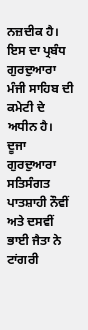ਨਜ਼ਦੀਕ ਹੈ। ਇਸ ਦਾ ਪ੍ਰਬੰਧ ਗੁਰਦੁਆਰਾ ਮੰਜੀ ਸਾਹਿਬ ਦੀ ਕਮੇਟੀ ਦੇ ਅਧੀਨ ਹੈ।
ਦੂਜਾ ਗੁਰਦੁਆਰਾ ਸਤਿਸੰਗਤ ਪਾਤਸ਼ਾਹੀ ਨੌਵੀਂ ਅਤੇ ਦਸਵੀਂ
ਭਾਈ ਜੈਤਾ ਨੇ ਟਾਂਗਰੀ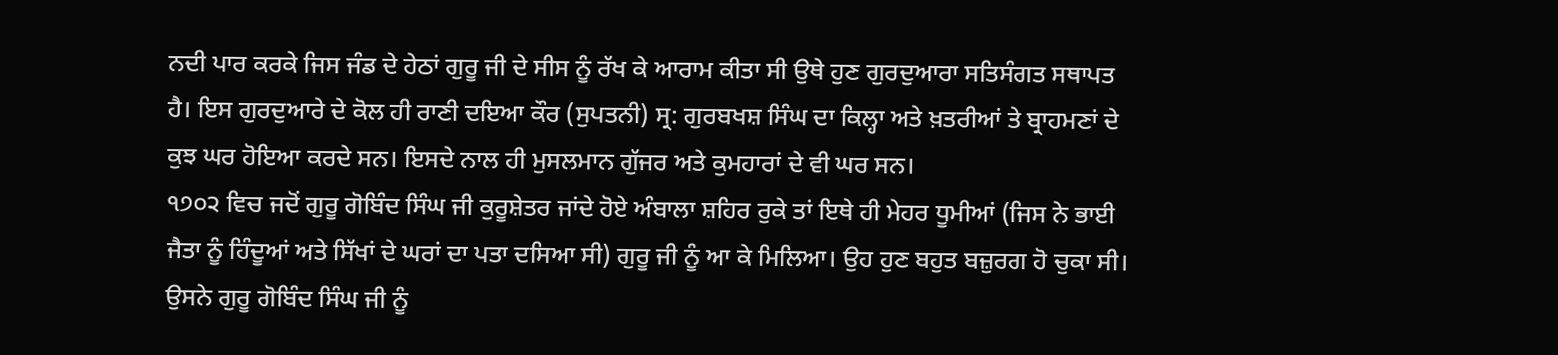ਨਦੀ ਪਾਰ ਕਰਕੇ ਜਿਸ ਜੰਡ ਦੇ ਹੇਠਾਂ ਗੁਰੂ ਜੀ ਦੇ ਸੀਸ ਨੂੰ ਰੱਖ ਕੇ ਆਰਾਮ ਕੀਤਾ ਸੀ ਉਥੇ ਹੁਣ ਗੁਰਦੁਆਰਾ ਸਤਿਸੰਗਤ ਸਥਾਪਤ ਹੈ। ਇਸ ਗੁਰਦੁਆਰੇ ਦੇ ਕੋਲ ਹੀ ਰਾਣੀ ਦਇਆ ਕੌਰ (ਸੁਪਤਨੀ) ਸ੍ਰ: ਗੁਰਬਖਸ਼ ਸਿੰਘ ਦਾ ਕਿਲ੍ਹਾ ਅਤੇ ਖ਼ਤਰੀਆਂ ਤੇ ਬ੍ਰਾਹਮਣਾਂ ਦੇ ਕੁਝ ਘਰ ਹੋਇਆ ਕਰਦੇ ਸਨ। ਇਸਦੇ ਨਾਲ ਹੀ ਮੁਸਲਮਾਨ ਗੁੱਜਰ ਅਤੇ ਕੁਮਹਾਰਾਂ ਦੇ ਵੀ ਘਰ ਸਨ।
੧੭੦੨ ਵਿਚ ਜਦੋਂ ਗੁਰੂ ਗੋਬਿੰਦ ਸਿੰਘ ਜੀ ਕੁਰੂਸ਼ੇਤਰ ਜਾਂਦੇ ਹੋਏ ਅੰਬਾਲਾ ਸ਼ਹਿਰ ਰੁਕੇ ਤਾਂ ਇਥੇ ਹੀ ਮੇਹਰ ਧੂਮੀਆਂ (ਜਿਸ ਨੇ ਭਾਈ ਜੈਤਾ ਨੂੰ ਹਿੰਦੂਆਂ ਅਤੇ ਸਿੱਖਾਂ ਦੇ ਘਰਾਂ ਦਾ ਪਤਾ ਦਸਿਆ ਸੀ) ਗੁਰੂ ਜੀ ਨੂੰ ਆ ਕੇ ਮਿਲਿਆ। ਉਹ ਹੁਣ ਬਹੁਤ ਬਜ਼ੁਰਗ ਹੋ ਚੁਕਾ ਸੀ। ਉਸਨੇ ਗੁਰੂ ਗੋਬਿੰਦ ਸਿੰਘ ਜੀ ਨੂੰ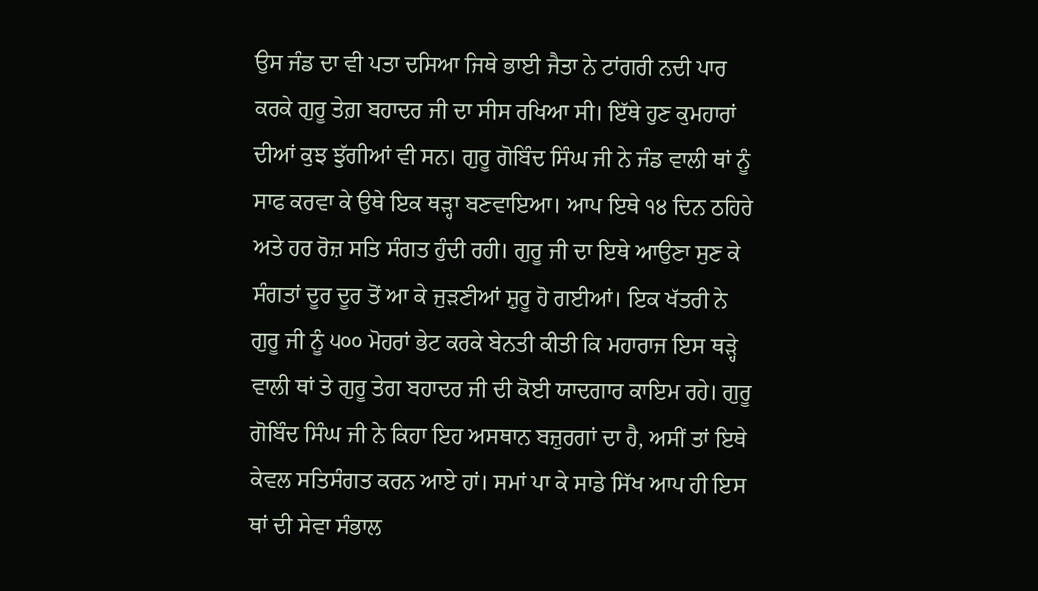ਉਸ ਜੰਡ ਦਾ ਵੀ ਪਤਾ ਦਸਿਆ ਜਿਥੇ ਭਾਈ ਜੈਤਾ ਨੇ ਟਾਂਗਰੀ ਨਦੀ ਪਾਰ ਕਰਕੇ ਗੁਰੂ ਤੇਗ਼ ਬਹਾਦਰ ਜੀ ਦਾ ਸੀਸ ਰਖਿਆ ਸੀ। ਇੱਥੇ ਹੁਣ ਕੁਮਹਾਰਾਂ ਦੀਆਂ ਕੁਝ ਝੁੱਗੀਆਂ ਵੀ ਸਨ। ਗੁਰੂ ਗੋਬਿੰਦ ਸਿੰਘ ਜੀ ਨੇ ਜੰਡ ਵਾਲੀ ਥਾਂ ਨੂੰ ਸਾਫ ਕਰਵਾ ਕੇ ਉਥੇ ਇਕ ਥੜ੍ਹਾ ਬਣਵਾਇਆ। ਆਪ ਇਥੇ ੧੪ ਦਿਨ ਠਹਿਰੇ ਅਤੇ ਹਰ ਰੋਜ਼ ਸਤਿ ਸੰਗਤ ਹੁੰਦੀ ਰਹੀ। ਗੁਰੂ ਜੀ ਦਾ ਇਥੇ ਆਉਣਾ ਸੁਣ ਕੇ ਸੰਗਤਾਂ ਦੂਰ ਦੂਰ ਤੋਂ ਆ ਕੇ ਜੁੜਣੀਆਂ ਸ਼ੁਰੂ ਹੋ ਗਈਆਂ। ਇਕ ਖੱਤਰੀ ਨੇ ਗੁਰੂ ਜੀ ਨੂੰ ੫੦੦ ਮੋਹਰਾਂ ਭੇਟ ਕਰਕੇ ਬੇਨਤੀ ਕੀਤੀ ਕਿ ਮਹਾਰਾਜ ਇਸ ਥੜ੍ਹੇ ਵਾਲੀ ਥਾਂ ਤੇ ਗੁਰੂ ਤੇਗ ਬਹਾਦਰ ਜੀ ਦੀ ਕੋਈ ਯਾਦਗਾਰ ਕਾਇਮ ਰਹੇ। ਗੁਰੂ ਗੋਬਿੰਦ ਸਿੰਘ ਜੀ ਨੇ ਕਿਹਾ ਇਹ ਅਸਥਾਨ ਬਜ਼ੁਰਗਾਂ ਦਾ ਹੈ, ਅਸੀਂ ਤਾਂ ਇਥੇ ਕੇਵਲ ਸਤਿਸੰਗਤ ਕਰਨ ਆਏ ਹਾਂ। ਸਮਾਂ ਪਾ ਕੇ ਸਾਡੇ ਸਿੱਖ ਆਪ ਹੀ ਇਸ ਥਾਂ ਦੀ ਸੇਵਾ ਸੰਭਾਲ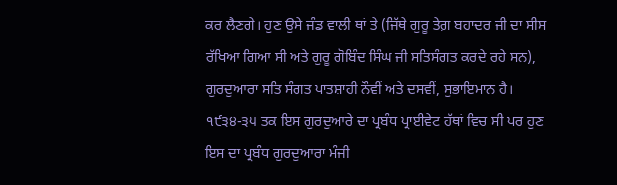ਕਰ ਲੈਣਗੇ। ਹੁਣ ਉਸੇ ਜੰਡ ਵਾਲੀ ਥਾਂ ਤੇ (ਜਿੱਥੇ ਗੁਰੂ ਤੇਗ਼ ਬਹਾਦਰ ਜੀ ਦਾ ਸੀਸ ਰੱਖਿਆ ਗਿਆ ਸੀ ਅਤੇ ਗੁਰੂ ਗੋਬਿੰਦ ਸਿੰਘ ਜੀ ਸਤਿਸੰਗਤ ਕਰਦੇ ਰਹੇ ਸਨ), ਗੁਰਦੁਆਰਾ ਸਤਿ ਸੰਗਤ ਪਾਤਸ਼ਾਹੀ ਨੌਵੀਂ ਅਤੇ ਦਸਵੀਂ, ਸੁਭਾਇਮਾਨ ਹੈ। ੧੯੩੪-੩੫ ਤਕ ਇਸ ਗੁਰਦੁਆਰੇ ਦਾ ਪ੍ਰਬੰਧ ਪ੍ਰਾਈਵੇਟ ਹੱਥਾਂ ਵਿਚ ਸੀ ਪਰ ਹੁਣ ਇਸ ਦਾ ਪ੍ਰਬੰਧ ਗੁਰਦੁਆਰਾ ਮੰਜੀ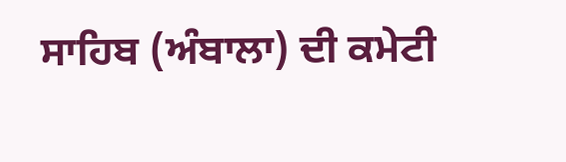ਸਾਹਿਬ (ਅੰਬਾਲਾ) ਦੀ ਕਮੇਟੀ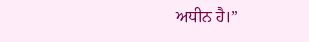ਅਧੀਨ ਹੈ।”